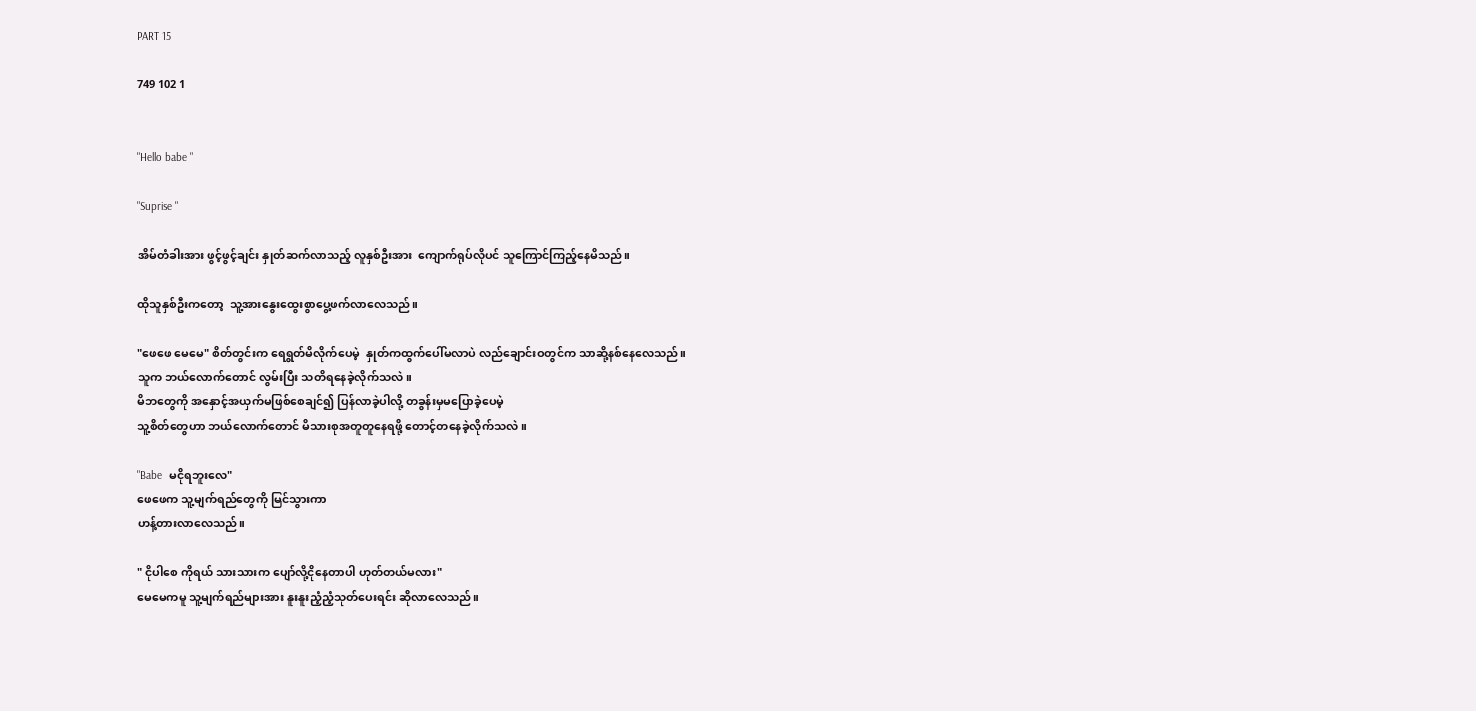PART 15

749 102 1


"Hello babe "

"Suprise "

အိမ်တံခါးအား ဖွင့်ဖွင့်ချင်း နှုတ်ဆက်လာသည့် လူနှစ်ဦးအား  ကျောက်ရုပ်လိုပင် သူကြောင်ကြည့်နေမိသည်။

ထိုသူနှစ်ဦးကတော့  သူ့အားနွေးထွေးစွာပွေ့ဖက်လာလေသည်။

"ဖေဖေ မေမေ" စိတ်တွင်းက ရေရွတ်မိလိုက်ပေမဲ့  နှုတ်ကထွက်ပေါ်မလာပဲ လည်ချောင်းဝတွင်က သာဆို့နစ်နေလေသည်။
သူက ဘယ်လောက်တောင် လွမ်းပြီး သတိရနေခဲ့လိုက်သလဲ။
မိဘတွေကို အနှောင့်အယှက်မဖြစ်စေချင်၍ ပြန်လာခဲ့ပါလို့ တခွန်းမှမပြောခဲ့ပေမဲ့
သူ့စိတ်တွေဟာ ဘယ်လောက်တောင် မိသားစုအတူတူနေရဖို့ တောင့်တနေခဲ့လိုက်သလဲ။

"Babe  မငိုရဘူးလေ"
ဖေဖေက သူ့မျက်ရည်တွေကို မြင်သွားကာ
ဟန့်တားလာလေသည်။

" ငိုပါစေ ကိုရယ် သားသားက ပျော်လို့ငိုနေတာပါ ဟုတ်တယ်မလား"
မေမေကမူ သူ့မျက်ရည်များအား နူးနူးညံ့ညံ့သုတ်ပေးရင်း ဆိုလာလေသည်။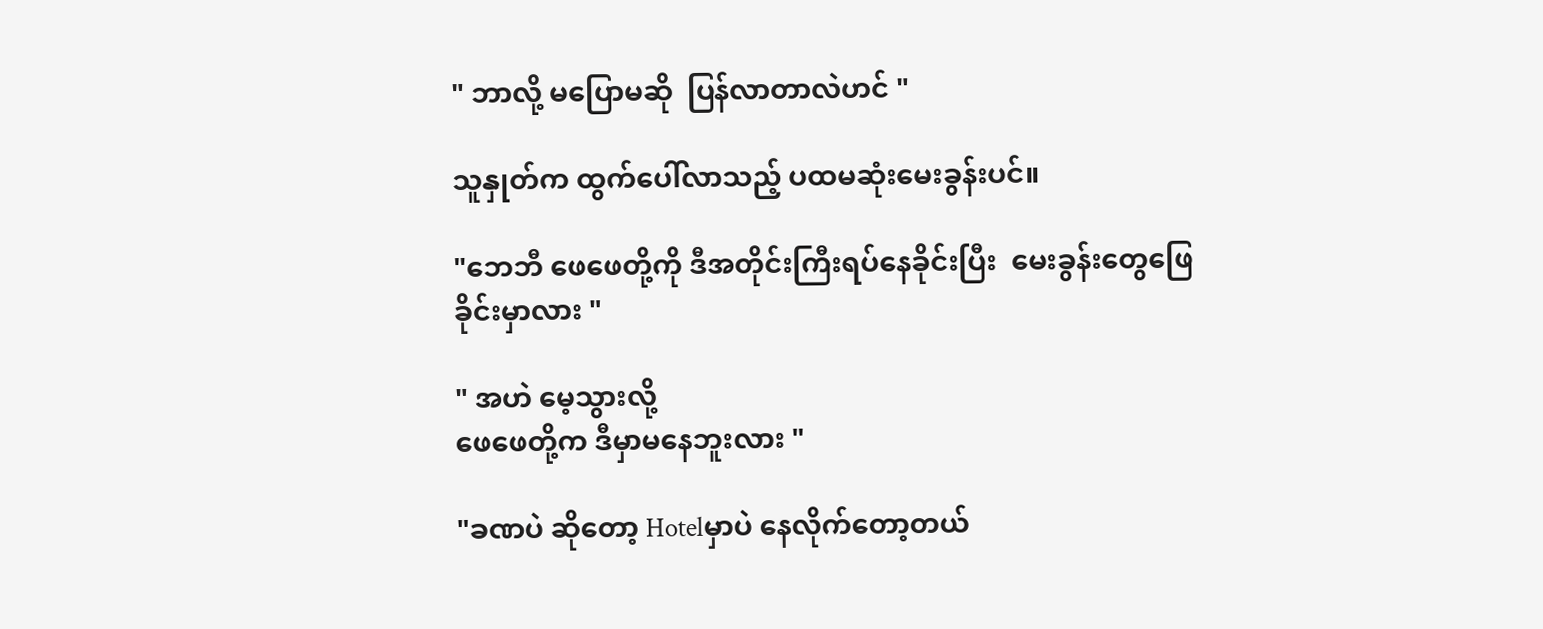" ဘာလို့ မပြောမဆို  ပြန်လာတာလဲဟင် "

သူနှုတ်က ထွက်ပေါ်လာသည့် ပထမဆုံးမေးခွန်းပင်။

"ဘေဘီ ဖေဖေတို့ကို ဒီအတိုင်းကြီးရပ်နေခိုင်းပြီး  မေးခွန်းတွေဖြေခိုင်းမှာလား "

" အဟဲ မေ့သွားလို့
ဖေဖေတို့က ဒီမှာမနေဘူးလား "

"ခဏပဲ ဆိုတော့ Hotelမှာပဲ နေလိုက်တော့တယ်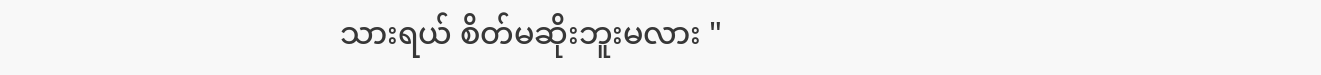သားရယ် စိတ်မဆိုးဘူးမလား "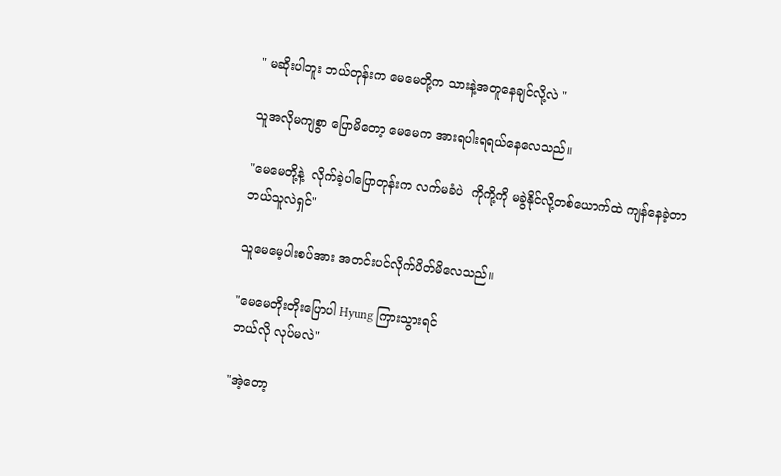" မဆိုးပါဘူး ဘယ်တုန်းက မေမေတို့က သားနဲ့အတူနေချင်လို့လဲ "

သူအလိုမကျစွာ ပြောမိတော့ မေမေက အားရပါးရရယ်နေလေသည်။

"မေမေတို့နဲ့  လိုက်ခဲ့ပါပြောတုန်းက လက်မခံပဲ  ကိုကို့ကို မခွဲနိုင်လို့တစ်ယောက်ထဲ ကျန်နေခဲ့တာ ဘယ်သူလဲရှင်"

သူမေမေ့ပါးစပ်အား အတင်းပင်လိုက်ပိတ်မိလေသည်။

"မေမေတိုးတိုးပြောပါ Hyung ကြားသွားရင်
ဘယ်လို လုပ်မလဲ"

"အဲ့တော့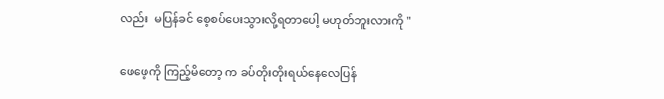လည်း  မပြန်ခင် စေ့စပ်ပေးသွားလို့ရတာပေါ့ မဟုတ်ဘူးလားကို "

ဖေဖေ့ကို ကြည့်မိတော့ က ခပ်တိုးတိုးရယ်နေလေပြန်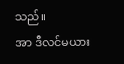သည်။
အာ ဒီလင်မယား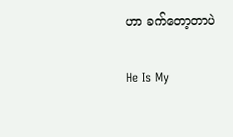ဟာ ခက်တော့တာပဲ

He Is My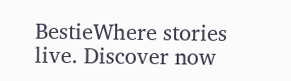BestieWhere stories live. Discover now